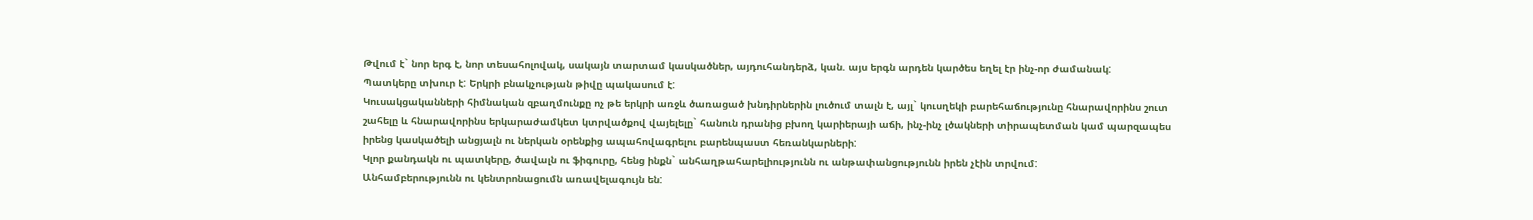Թվում է` նոր երգ է, նոր տեսահոլովակ, սակայն տարտամ կասկածներ, այդուհանդերձ, կան. այս երգն արդեն կարծես եղել էր ինչ-որ ժամանակ:
Պատկերը տխուր է: Երկրի բնակչության թիվը պակասում է:
Կուսակցականների հիմնական զբաղմունքը ոչ թե երկրի առջև ծառացած խնդիրներին լուծում տալն է, այլ` կուսղեկի բարեհաճությունը հնարավորինս շուտ շահելը և հնարավորինս երկարաժամկետ կտրվածքով վայելելը` հանուն դրանից բխող կարիերայի աճի, ինչ-ինչ լծակների տիրապետման կամ պարզապես իրենց կասկածելի անցյալն ու ներկան օրենքից ապահովագրելու բարենպաստ հեռանկարների:
Կլոր քանդակն ու պատկերը, ծավալն ու ֆիգուրը, հենց ինքն` անհաղթահարելիությունն ու անթափանցությունն իրեն չէին տրվում:
Անհամբերությունն ու կենտրոնացումն առավելագույն են: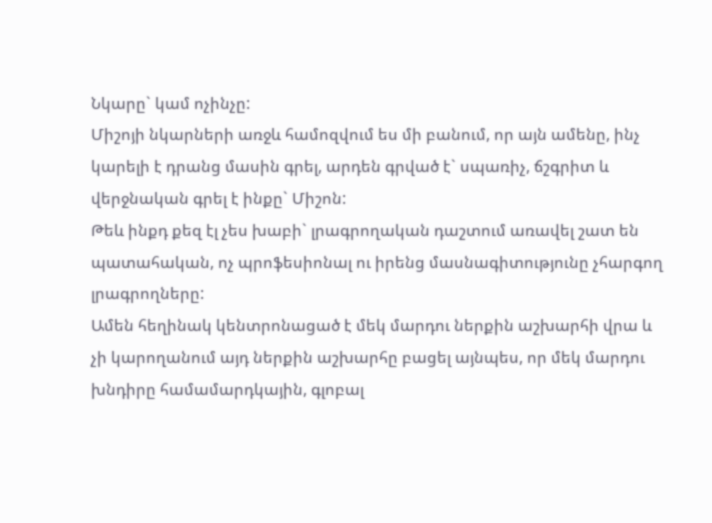Նկարը` կամ ոչինչը:
Միշոյի նկարների առջև համոզվում ես մի բանում, որ այն ամենը, ինչ կարելի է դրանց մասին գրել, արդեն գրված է` սպառիչ, ճշգրիտ և վերջնական գրել է ինքը` Միշոն:
Թեև ինքդ քեզ էլ չես խաբի` լրագրողական դաշտում առավել շատ են պատահական, ոչ պրոֆեսիոնալ ու իրենց մասնագիտությունը չհարգող լրագրողները:
Ամեն հեղինակ կենտրոնացած է մեկ մարդու ներքին աշխարհի վրա և չի կարողանում այդ ներքին աշխարհը բացել այնպես, որ մեկ մարդու խնդիրը համամարդկային, գլոբալ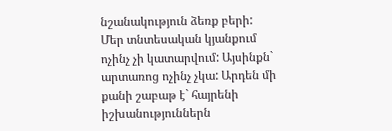նշանակություն ձեռք բերի:
Մեր տնտեսական կյանքում ոչինչ չի կատարվում: Այսինքն` արտառոց ոչինչ չկա: Արդեն մի քանի շաբաթ է` հայրենի իշխանություններն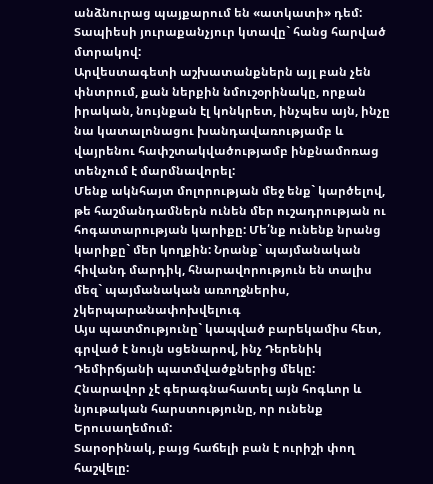անձնուրաց պայքարում են «ատկատի» դեմ:
Տապիեսի յուրաքանչյուր կտավը` հանց հարված մտրակով:
Արվեստագետի աշխատանքներն այլ բան չեն փնտրում, քան ներքին նմուշօրինակը, որքան իրական, նույնքան էլ կոնկրետ, ինչպես այն, ինչը նա կատալոնացու խանդավառությամբ և վայրենու հափշտակվածությամբ ինքնամոռաց տենչում է մարմնավորել:
Մենք ակնհայտ մոլորության մեջ ենք` կարծելով, թե հաշմանդամներն ունեն մեր ուշադրության ու հոգատարության կարիքը: Մե՛նք ունենք նրանց կարիքը` մեր կողքին: Նրանք` պայմանական հիվանդ մարդիկ, հնարավորություն են տալիս մեզ` պայմանական առողջներիս, չկերպարանափոխվելուգ
Այս պատմությունը` կապված բարեկամիս հետ, գրված է նույն սցենարով, ինչ Դերենիկ Դեմիրճյանի պատմվածքներից մեկը:
Հնարավոր չէ գերագնահատել այն հոգևոր և նյութական հարստությունը, որ ունենք Երուսաղեմում:
Տարօրինակ, բայց հաճելի բան է ուրիշի փող հաշվելը: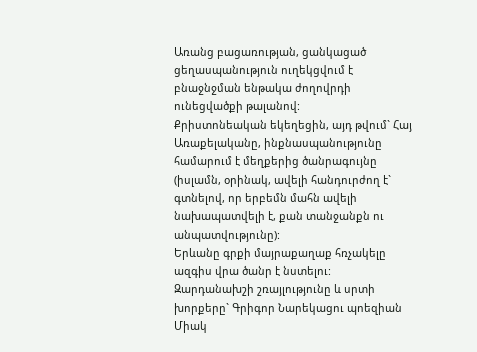Առանց բացառության, ցանկացած ցեղասպանություն ուղեկցվում է բնաջնջման ենթակա ժողովրդի ունեցվածքի թալանով:
Քրիստոնեական եկեղեցին, այդ թվում` Հայ Առաքելականը, ինքնասպանությունը համարում է մեղքերից ծանրագույնը (իսլամն, օրինակ, ավելի հանդուրժող է` գտնելով, որ երբեմն մահն ավելի նախապատվելի է, քան տանջանքն ու անպատվությունը):
Երևանը գրքի մայրաքաղաք հռչակելը ազգիս վրա ծանր է նստելու:
Զարդանախշի շռայլությունը և սրտի խորքերը` Գրիգոր Նարեկացու պոեզիան
Միակ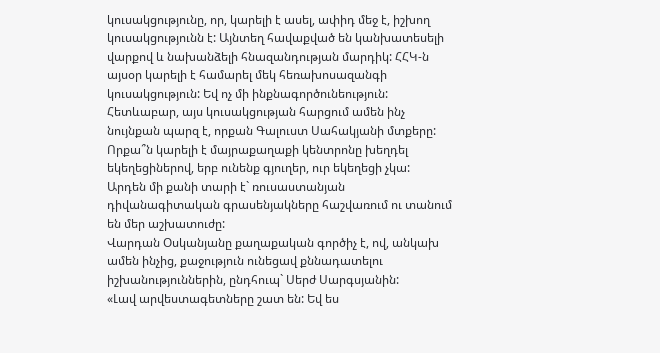կուսակցությունը, որ, կարելի է ասել, ափիդ մեջ է, իշխող կուսակցությունն է: Այնտեղ հավաքված են կանխատեսելի վարքով և նախանձելի հնազանդության մարդիկ: ՀՀԿ-ն այսօր կարելի է համարել մեկ հեռախոսազանգի կուսակցություն: Եվ ոչ մի ինքնագործունեություն: Հետևաբար, այս կուսակցության հարցում ամեն ինչ նույնքան պարզ է, որքան Գալուստ Սահակյանի մտքերը:
Որքա՞ն կարելի է մայրաքաղաքի կենտրոնը խեղդել եկեղեցիներով, երբ ունենք գյուղեր, ուր եկեղեցի չկա:
Արդեն մի քանի տարի է` ռուսաստանյան դիվանագիտական գրասենյակները հաշվառում ու տանում են մեր աշխատուժը:
Վարդան Օսկանյանը քաղաքական գործիչ է, ով, անկախ ամեն ինչից, քաջություն ունեցավ քննադատելու իշխանություններին, ընդհուպ` Սերժ Սարգսյանին:
«Լավ արվեստագետները շատ են: Եվ ես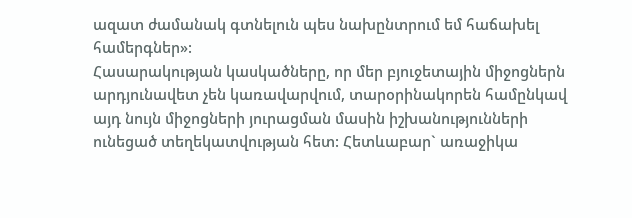ազատ ժամանակ գտնելուն պես նախընտրում եմ հաճախել համերգներ»:
Հասարակության կասկածները, որ մեր բյուջետային միջոցներն արդյունավետ չեն կառավարվում, տարօրինակորեն համընկավ այդ նույն միջոցների յուրացման մասին իշխանությունների ունեցած տեղեկատվության հետ: Հետևաբար` առաջիկա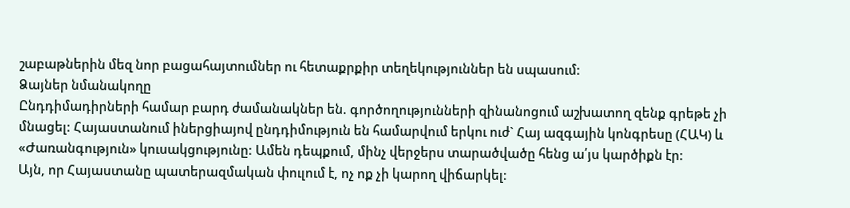շաբաթներին մեզ նոր բացահայտումներ ու հետաքրքիր տեղեկություններ են սպասում:
Ձայներ նմանակողը
Ընդդիմադիրների համար բարդ ժամանակներ են. գործողությունների զինանոցում աշխատող զենք գրեթե չի մնացել: Հայաստանում իներցիայով ընդդիմություն են համարվում երկու ուժ` Հայ ազգային կոնգրեսը (ՀԱԿ) և «Ժառանգություն» կուսակցությունը: Ամեն դեպքում, մինչ վերջերս տարածվածը հենց ա՛յս կարծիքն էր:
Այն, որ Հայաստանը պատերազմական փուլում է, ոչ ոք չի կարող վիճարկել: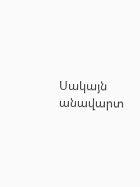Սակայն անավարտ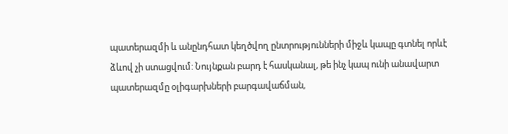պատերազմի և անընդհատ կեղծվող ընտրությունների միջև կապը գտնել որևէ ձևով չի ստացվում: Նույնքան բարդ է հասկանալ, թե ինչ կապ ունի անավարտ պատերազմը օլիգարխների բարգավաճման,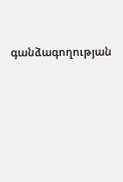գանձագողության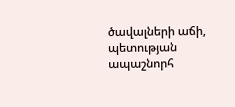ծավալների աճի, պետության ապաշնորհ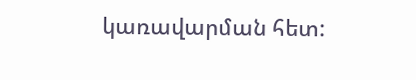կառավարման հետ: